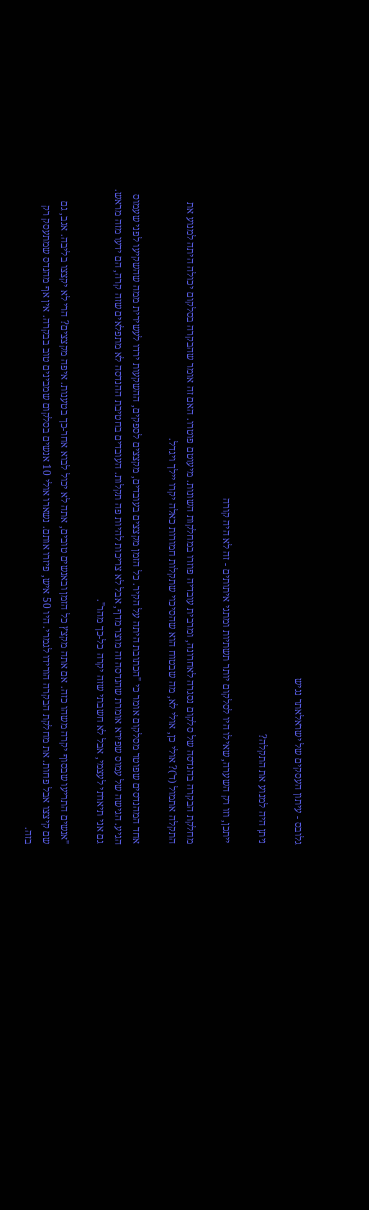גלובס - עיתון העסקים של ישראלאתר נגיש

ניתן היה למנוע את התקלה?

ייתכן, וזו רק השערה, שאילו היו לסלקום יותר תשתיות ומתגי איתותים - זה לא היה קורה

מחלקת הבקרה בהנדסה של סלקום נסגרה לאחרונה, ומרבית עובדיה פוזרו במחלקות השונות. מיעוטם פוטרו. האם זה אומר שהבקרה בסלקום יכולה היתה למנוע את התקלה אתמול (ד')? אולי כן, אולי לא, מה שבטוח הוא שהסיכוי שתקלות חמורות כאלה יקרו יילך ויגדל.

אחד המהנדסים שפוטר מסלקום אומר כי "הכתובת היתה על הקיר. כל הזמן מקצצים בעובדים, מקצצים לספקים, ההשקעות ירדו לעשירית ממה שהשקיעו לפני שעמוס הגיע. הגישה של עמוס שפירא אומרת שהנדסה זה מוצר מדף, אבל לא צריכות להיות פה תקלות. העובדים בחטיבת ההנדסה לא מתפלאים שזה קרה, הם ידעו מזה מראש. גם אני תיארתי לעצמי, אבל לא חשבתי שזה יקרה כל-כך מהר".

"אנשים התריעו שבסוף יקרה משהו כזה. אם אתה מקצץ כל הזמן ובאנשים טובים, אתה לא יכול לבוא אחר-כך בטענות. איפה מקצצים? הרי לא יקצצו בליבה. אגב, גם שם קיצצו אבל פחות. את מחלקת הבקרה הורידו לגמרי. היו 50 איש, פיזרו אותם. נשארו אולי 10 אנשים בסלקום שמבינים טוב בבקרה. אין אף מהנדס שמתעסק רק בזה.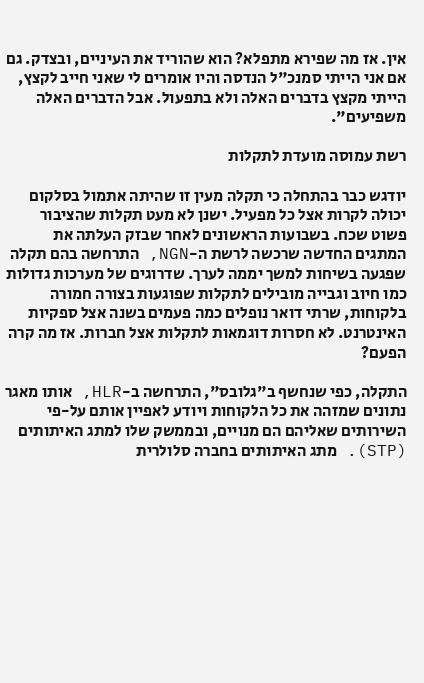אין. אז מה שפירא מתפלא? הוא שהוריד את העיניים, ובצדק. גם אם אני הייתי סמנכ"ל הנדסה והיו אומרים לי שאני חייב לקצץ, הייתי מקצץ בדברים האלה ולא בתפעול. אבל הדברים האלה משפיעים".

רשת עמוסה מועדת לתקלות

יודגש כבר בהתחלה כי תקלה מעין זו שהיתה אתמול בסלקום יכולה לקרות אצל כל מפעיל. ישנן לא מעט תקלות שהציבור פשוט שכח. בשבועות הראשונים לאחר שבזק העלתה את המתגים החדשה שרכשה לרשת ה-NGN, התרחשה בהם תקלה שפגעה בשיחות למשך יממה לערך. שדרוגים של מערכות גדולות כמו חיוב וגבייה מובילים לתקלות שפוגעות בצורה חמורה בלקוחות, שרתי דואר נופלים כמה פעמים בשנה אצל ספקיות האינטרנט. לא חסרות דוגמאות לתקלות אצל חברות. אז מה קרה הפעם?

התקלה, כפי שנחשף ב"גלובס", התרחשה ב-HLR, אותו מאגר נתונים שמזהה את כל הלקוחות ויודע לאפיין אותם על-פי השירותים שאליהם הם מנויים, ובממשק שלו למתג האיתותים (STP). מתג האיתותים בחברה סלולרית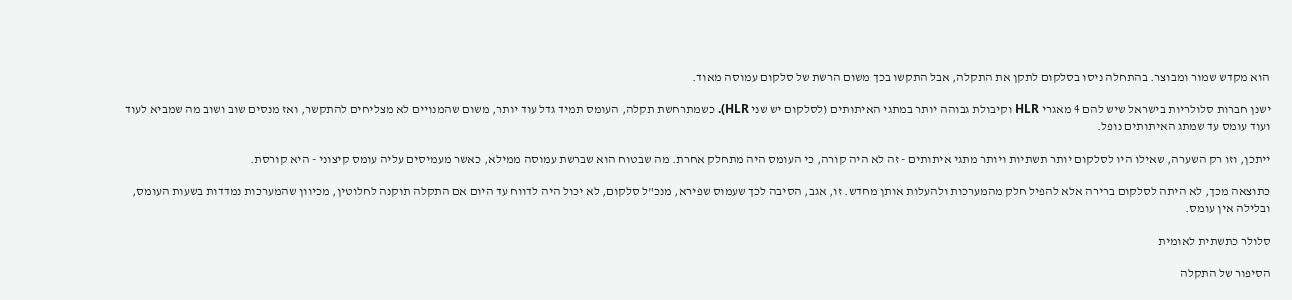הוא מקדש שמור ומבוצר. בהתחלה ניסו בסלקום לתקן את התקלה, אבל התקשו בכך משום הרשת של סלקום עמוסה מאוד.

ישנן חברות סלולריות בישראל שיש להם 4 מאגרי HLR וקיבולת גבוהה יותר במתגי האיתותים (לסלקום יש שני HLR). כשמתרחשת תקלה, העומס תמיד גדל עוד יותר, משום שהמנויים לא מצליחים להתקשר, ואז מנסים שוב ושוב מה שמביא לעוד ועוד עומס עד שמתג האיתותים נופל.

ייתכן, וזו רק השערה, שאילו היו לסלקום יותר תשתיות ויותר מתגי איתותים - זה לא היה קורה, כי העומס היה מתחלק אחרת. מה שבטוח הוא שברשת עמוסה ממילא, כאשר מעמיסים עליה עומס קיצוני - היא קורסת.

כתוצאה מכך, לא היתה לסלקום ברירה אלא להפיל חלק מהמערכות ולהעלות אותן מחדש. זו, אגב, הסיבה לכך שעמוס שפירא, מנכ"ל סלקום, לא יכול היה לדווח עד היום אם התקלה תוקנה לחלוטין, מכיוון שהמערכות נמדדות בשעות העומס, ובלילה אין עומס.

סלולר כתשתית לאומית

הסיפור של התקלה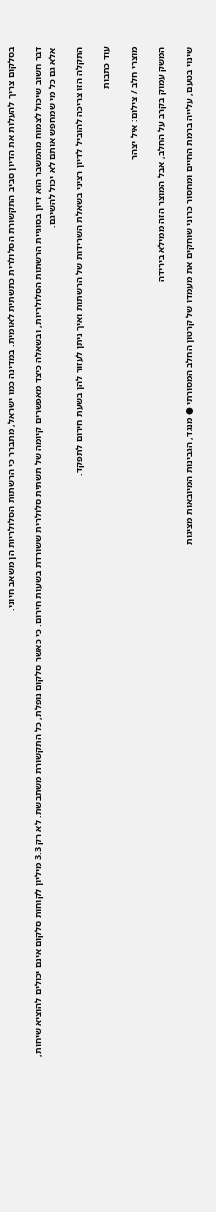בסלקום צריך להעלות את הדיון סביב התקשורת הסלולרית כתשתית לאומית. במדינה כמו ישראל, מתברר כי הרשתות הסלולריות הן משאב חיוני.

דבר חשוב שיכול לצמוח מהמשבר הוא דיון בסוגיית הרשתות הסלולריות, ובשאלה כיצד מאפשרים קיומה של תשתית סלולרית ששורדת בשעות חירום. כי כאשר סלקום נופלת, כל התקשורת משתבשת. לא רק 3.3 מיליון לקוחות סלקום אינם יכולים להוציא שיחות, אלא גם כל מי שמחפש אותם לא יכול להשיגם.

התקלה הזו צריכה להוביל לדיון רציני בשאלת השרידות של הרשתות ואיך ניתן לעזור להן בשעת חירום לתפקד.

עוד כתבות

מוצרי חלב / צילום: איל יצהר

המשק עמוק בקרב על החלב, אבל המוצר הזה ממילא בירידה

שינוי בטעם, עלייה ברמת החיים ומחסור כרוני שוחקים את מעמדו של קרטון החלב המסורתי ● מנגד, הגבינות המיובאות מציגות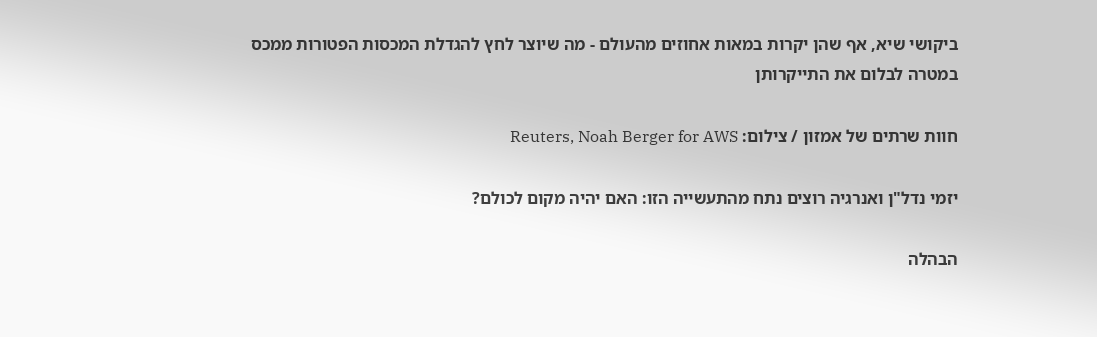ביקושי שיא, אף שהן יקרות במאות אחוזים מהעולם - מה שיוצר לחץ להגדלת המכסות הפטורות ממכס במטרה לבלום את התייקרותן

חוות שרתים של אמזון / צילום: Reuters, Noah Berger for AWS

יזמי נדל"ן ואנרגיה רוצים נתח מהתעשייה הזו: האם יהיה מקום לכולם?

הבהלה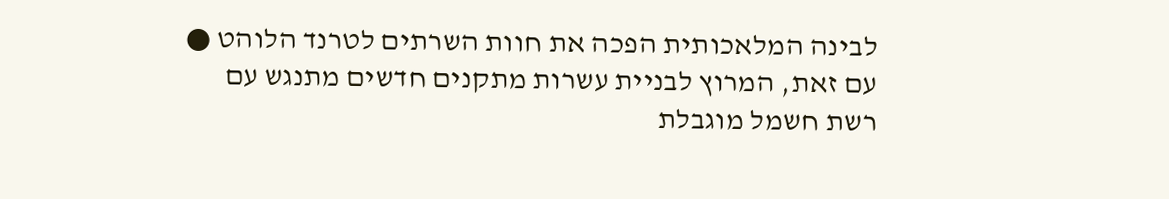לבינה המלאכותית הפכה את חוות השרתים לטרנד הלוהט ● עם זאת, המרוץ לבניית עשרות מתקנים חדשים מתנגש עם רשת חשמל מוגבלת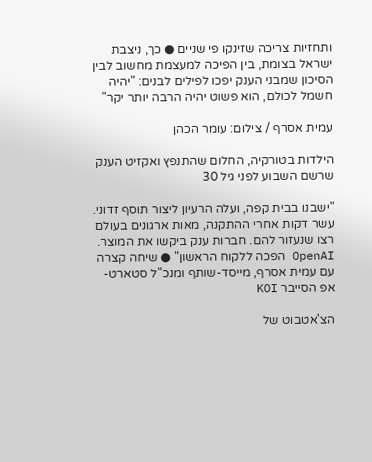ותחזיות צריכה שזינקו פי שניים ● כך, ניצבת ישראל בצומת, בין הפיכה למעצמת מחשוב לבין הסיכון שמבני הענק יפכו לפילים לבנים: "יהיה חשמל לכולם, הוא פשוט יהיה הרבה יותר יקר"

עמית אסרף / צילום: עומר הכהן

הילדות בטורקיה, החלום שהתנפץ ואקזיט הענק שרשם השבוע לפני גיל 30

"ישבנו בבית קפה, ועלה הרעיון ליצור תוסף זדוני. עשר דקות אחרי ההתקנה, מאות ארגונים בעולם רצו שנעזור להם. חברות ענק ביקשו את המוצר. OpenAI הפכה ללקוח הראשון" ● שיחה קצרה עם עמית אסרף, מייסד-שותף ומנכ"ל סטארט-אפ הסייבר KOI

הצ'אטבוט של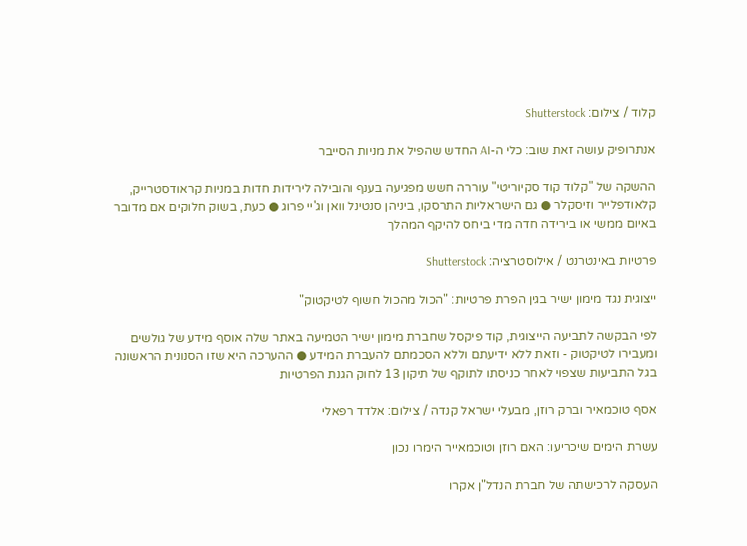קלוד / צילום: Shutterstock

אנתרופיק עושה זאת שוב: כלי ה-AI החדש שהפיל את מניות הסייבר

ההשקה של "קלוד קוד סקיוריטי" עוררה חשש מפגיעה בענף והובילה לירידות חדות במניות קראודסטרייק, קלאודפלייר וזיסקלר ● גם הישראליות התרסקו, ביניהן סנטינל וואן וג'יי פרוג ● כעת, בשוק חלוקים אם מדובר באיום ממשי או בירידה חדה מדי ביחס להיקף המהלך

פרטיות באינטרנט / אילוסטרציה: Shutterstock

ייצוגית נגד מימון ישיר בגין הפרת פרטיות: "הכול מהכול חשוף לטיקטוק"

לפי הבקשה לתביעה הייצוגית, קוד פיקסל שחברת מימון ישיר הטמיעה באתר שלה אוסף מידע של גולשים ומעבירו לטיקטוק - וזאת ללא ידיעתם וללא הסכמתם להעברת המידע ● ההערכה היא שזו הסנונית הראשונה בגל התביעות שצפוי לאחר כניסתו לתוקף של תיקון 13 לחוק הגנת הפרטיות

אסף טוכמאיר וברק רוזן, מבעלי ישראל קנדה / צילום: אלדד רפאלי

עשרת הימים שיכריעו: האם רוזן וטוכמאייר הימרו נכון

העסקה לרכישתה של חברת הנדל"ן אקרו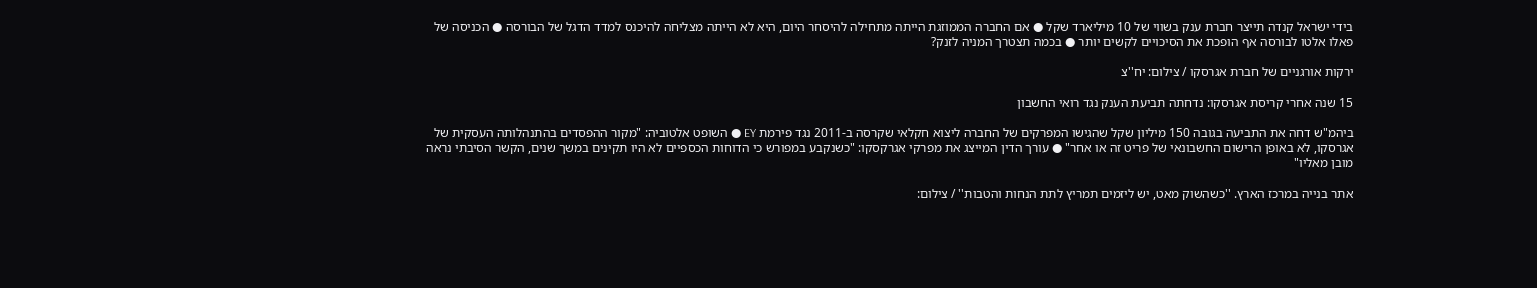בידי ישראל קנדה תייצר חברת ענק בשווי של 10 מיליארד שקל ● אם החברה הממוזגת הייתה מתחילה להיסחר היום, היא לא הייתה מצליחה להיכנס למדד הדגל של הבורסה ● הכניסה של פאלו אלטו לבורסה אף הופכת את הסיכויים לקשים יותר ● בכמה תצטרך המניה לזנק?

ירקות אורגניים של חברת אגרסקו / צילום: יח''צ

15 שנה אחרי קריסת אגרסקו: נדחתה תביעת הענק נגד רואי החשבון

ביהמ"ש דחה את התביעה בגובה 150 מיליון שקל שהגישו המפרקים של החברה ליצוא חקלאי שקרסה ב-2011 נגד פירמת EY ● השופט אלטוביה: "מקור ההפסדים בהתנהלותה העסקית של אגרסקו, לא באופן הרישום החשבונאי של פריט זה או אחר" ● עורך הדין המייצג את מפרקי אגרקסקו: "כשנקבע במפורש כי הדוחות הכספיים לא היו תקינים במשך שנים, הקשר הסיבתי נראה מובן מאליו"

אתר בנייה במרכז הארץ. ''כשהשוק מאט, יש ליזמים תמריץ לתת הנחות והטבות'' / צילום: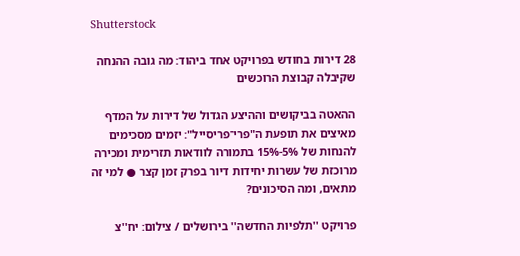Shutterstock

28 דירות בחודש בפרויקט אחד ביהוד: מה גובה ההנחה שקיבלה קבוצת הרוכשים

ההאטה בביקושים וההיצע הגדול של דירות על המדף מאיצים את תופעת ה"פרי־פריסייל": יזמים מסכימים להנחות של 5%-15% בתמורה לוודאות תזרימית ומכירה מרוכזת של עשרות יחידות דיור בפרק זמן קצר ● למי זה מתאים, ומה הסיכונים?

פרויקט ''תלפיות החדשה'' בירושלים / צילום: יח''צ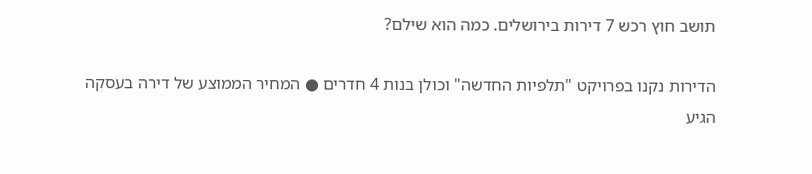תושב חוץ רכש 7 דירות בירושלים. כמה הוא שילם?

הדירות נקנו בפרויקט "תלפיות החדשה" וכולן בנות 4 חדרים ● המחיר הממוצע של דירה בעסקה הגיע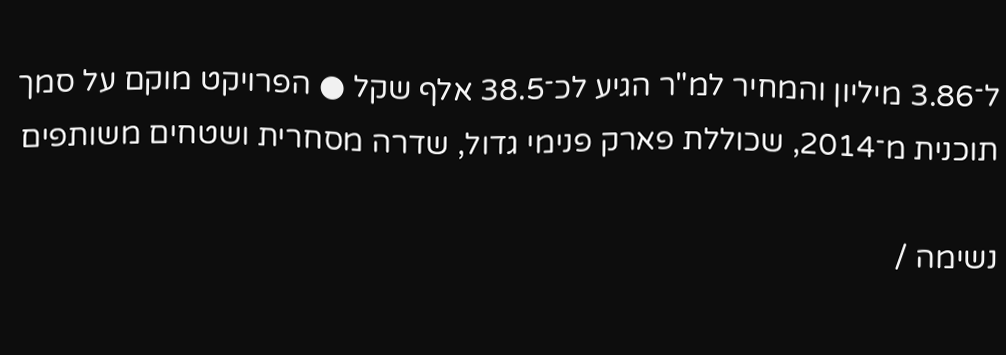ל־3.86 מיליון והמחיר למ"ר הגיע לכ־38.5 אלף שקל ● הפרויקט מוקם על סמך תוכנית מ־2014, שכוללת פארק פנימי גדול, שדרה מסחרית ושטחים משותפים

נשימה /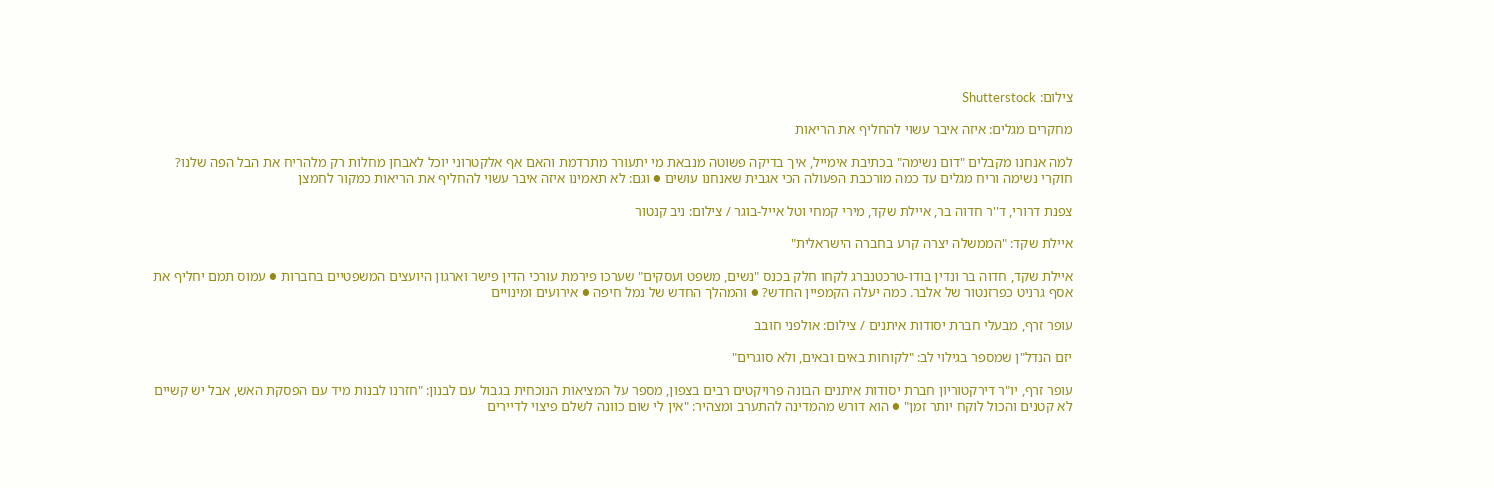צילום: Shutterstock

מחקרים מגלים: איזה איבר עשוי להחליף את הריאות

למה אנחנו מקבלים "דום נשימה" בכתיבת אימייל, איך בדיקה פשוטה מנבאת מי יתעורר מתרדמת והאם אף אלקטרוני יוכל לאבחן מחלות רק מלהריח את הבל הפה שלנו? חוקרי נשימה וריח מגלים עד כמה מורכבת הפעולה הכי אגבית שאנחנו עושים ● וגם: לא תאמינו איזה איבר עשוי להחליף את הריאות כמקור לחמצן

צפנת דרורי, ד''ר חדוה בר, איילת שקד, מירי קמחי וטל אייל-בוגר / צילום: ניב קנטור

איילת שקד: "הממשלה יצרה קרע בחברה הישראלית"

איילת שקד, חדוה בר ונדין בודו-טרכטנברג לקחו חלק בכנס "נשים, משפט ועסקים" שערכו פירמת עורכי הדין פישר וארגון היועצים המשפטיים בחברות ● עמוס תמם יחליף את אסף גרניט כפרזנטור של אלבר. כמה יעלה הקמפיין החדש? ● והמהלך החדש של נמל חיפה ● אירועים ומינויים

עופר זרף, מבעלי חברת יסודות איתנים / צילום: אולפני חובב

יזם הנדל"ן שמספר בגילוי לב: "לקוחות באים ובאים, ולא סוגרים"

עופר זרף, יו"ר דירקטוריון חברת יסודות איתנים הבונה פרויקטים רבים בצפון, מספר על המציאות הנוכחית בגבול עם לבנון: "חזרנו לבנות מיד עם הפסקת האש, אבל יש קשיים לא קטנים והכול לוקח יותר זמן" ● הוא דורש מהמדינה להתערב ומצהיר: "אין לי שום כוונה לשלם פיצוי לדיירים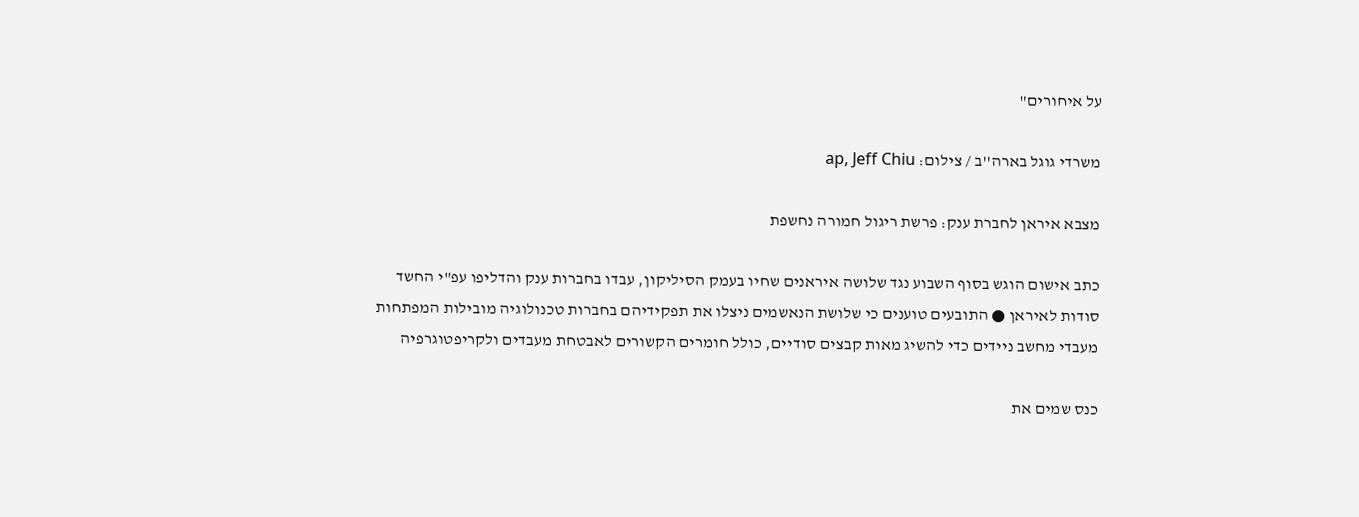על איחורים"

משרדי גוגל בארה''ב / צילום: ap, Jeff Chiu

מצבא איראן לחברת ענק: פרשת ריגול חמורה נחשפת

כתב אישום הוגש בסוף השבוע נגד שלושה איראנים שחיו בעמק הסיליקון, עבדו בחברות ענק והדליפו עפ"י החשד סודות לאיראן ● התובעים טוענים כי שלושת הנאשמים ניצלו את תפקידיהם בחברות טכנולוגיה מובילות המפתחות מעבדי מחשב ניידים כדי להשיג מאות קבצים סודיים, כולל חומרים הקשורים לאבטחת מעבדים ולקריפטוגרפיה

כנס שמים את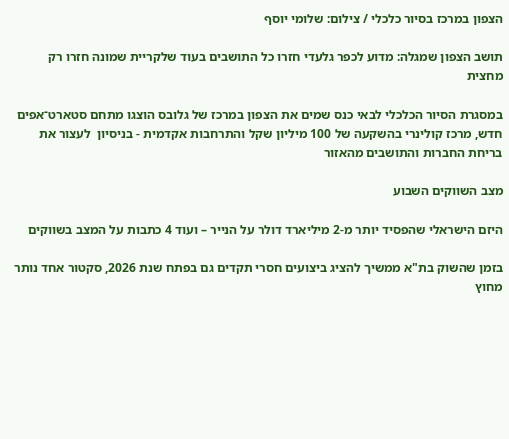הצפון במרכז בסיור כלכלי / צילום: שלומי יוסף

תושב הצפון שמגלה: מדוע לכפר גלעדי חזרו כל התושבים בעוד שלקריית שמונה חזרו רק מחצית

במסגרת הסיור הכלכלי לבאי כנס שמים את הצפון במרכז של גלובס הוצגו מתחם סטארט־אפים חדש, מרכז קולינרי בהשקעה של 100 מיליון שקל והתרחבות אקדמית - בניסיון  לעצור את בריחת החברות והתושבים מהאזור

מצב השווקים השבוע

היזם הישראלי שהפסיד יותר מ-2 מיליארד דולר על הנייר – ועוד 4 כתבות על המצב בשווקים

בזמן שהשוק בת"א ממשיך להציג ביצועים חסרי תקדים גם בפתח שנת 2026, סקטור אחד נותר מחוץ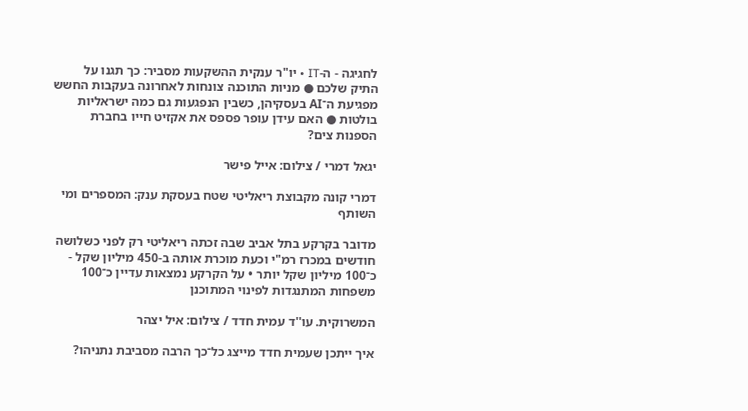לחגיגה - ה-IT • יו"ר ענקית ההשקעות מסביר: כך תגנו על התיק שלכם ● מניות התוכנה צונחות לאחרונה בעקבות החשש מפגיעת ה־AI בעסקיהן, כשבין הנפגעות גם כמה ישראליות בולטות ● האם עידן עופר פספס את אקזיט חייו בחברת הספנות צים?

יגאל דמרי / צילום: אייל פישר

דמרי קונה מקבוצת ריאליטי שטח בעסקת ענק: המספרים ומי השותף

מדובר בקרקע בתל אביב שבה זכתה ריאליטי רק לפני כשלושה חודשים במכרז רמ"י וכעת מוכרת אותה ב-450 מיליון שקל - כ־100 מיליון שקל יותר • על הקרקע נמצאות עדיין כ־100 משפחות המתנגדות לפינוי המתוכנן

המשרוקית. עו''ד עמית חדד / צילום: איל יצהר

איך ייתכן שעמית חדד מייצג כל־כך הרבה מסביבת נתניהו?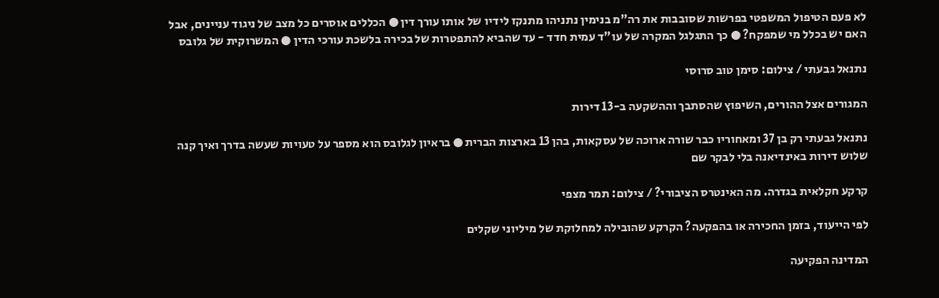לא פעם הטיפול המשפטי בפרשות שסובבות את רה"מ בנימין נתניהו מתנקז לידיו של אותו עורך דין ● הכללים אוסרים כל מצב של ניגוד עניינים, אבל האם יש בכלל מי שמפקח? ● כך התגלגל המקרה של עו"ד עמית חדד - עד שהביא להתפטרות של בכירה בלשכת עורכי הדין ● המשרוקית של גלובס

נתנאל גבעתי / צילום: סימן טוב סרוסי

המגורים אצל ההורים, השיפוץ שהסתבך וההשקעה ב-13 דירות

נתנאל גבעתי רק בן 37 ומאחוריו כבר שורה ארוכה של עסקאות, בהן 13 בארצות הברית ● בראיון לגלובס הוא מספר על טעויות שעשה בדרך ואיך קנה שלוש דירות באינדיאנה בלי לבקר שם

קרקע חקלאית בגדרה. מה האינטרס הציבורי? / צילום: תמר מצפי

לפי הייעוד, בזמן החכירה או בהפקעה? הקרקע שהובילה למחלוקת של מיליוני שקלים

המדינה הפקיעה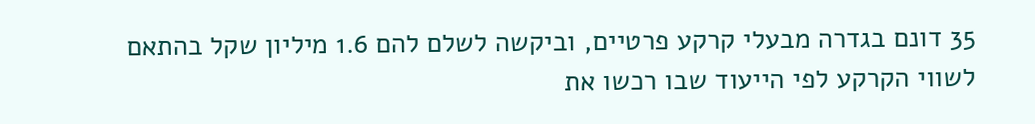35 דונם בגדרה מבעלי קרקע פרטיים, וביקשה לשלם להם 1.6 מיליון שקל בהתאם לשווי הקרקע לפי הייעוד שבו רכשו את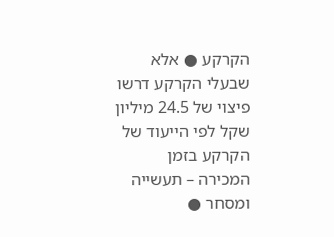הקרקע ● אלא שבעלי הקרקע דרשו פיצוי של 24.5 מיליון שקל לפי הייעוד של הקרקע בזמן המכירה – תעשייה ומסחר ●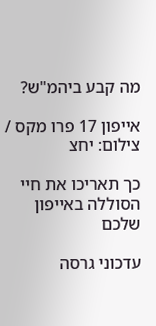מה קבע ביהמ"ש?

אייפון 17 פרו מקס / צילום: יחצ

כך תאריכו את חיי הסוללה באייפון שלכם

עדכוני גרסה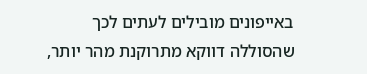באייפונים מובילים לעתים לכך שהסוללה דווקא מתרוקנת מהר יותר,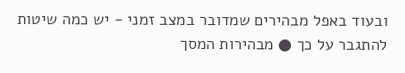ובעוד באפל מבהירים שמדובר במצב זמני - יש כמה שיטות להתגבר על כך ● מבהירות המסך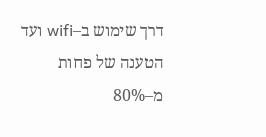דרך שימוש ב–wifi ועד הטענה של פחות מ–80%